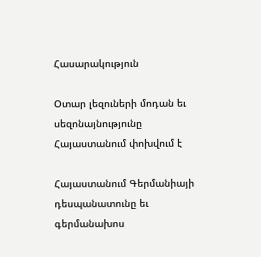Հասարակություն

Օտար լեզուների մոդան եւ սեզոնայնությունը Հայաստանում փոխվում է

Հայաստանում Գերմանիայի դեսպանատունը եւ գերմանախոս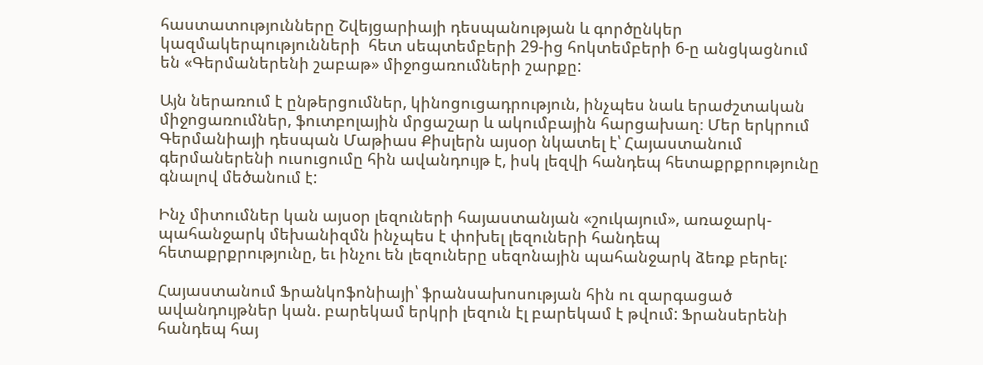հաստատությունները Շվեյցարիայի դեսպանության և գործընկեր կազմակերպությունների  հետ սեպտեմբերի 29-ից հոկտեմբերի 6-ը անցկացնում են «Գերմաներենի շաբաթ» միջոցառումների շարքը:

Այն ներառում է ընթերցումներ, կինոցուցադրություն, ինչպես նաև երաժշտական միջոցառումներ, ֆուտբոլային մրցաշար և ակումբային հարցախաղ։ Մեր երկրում Գերմանիայի դեսպան Մաթիաս Քիսլերն այսօր նկատել է՝ Հայաստանում գերմաներենի ուսուցումը հին ավանդույթ է, իսկ լեզվի հանդեպ հետաքրքրությունը գնալով մեծանում է:

Ինչ միտումներ կան այսօր լեզուների հայաստանյան «շուկայում», առաջարկ-պահանջարկ մեխանիզմն ինչպես է փոխել լեզուների հանդեպ հետաքրքրությունը, եւ ինչու են լեզուները սեզոնային պահանջարկ ձեռք բերել:

Հայաստանում Ֆրանկոֆոնիայի՝ ֆրանսախոսության հին ու զարգացած ավանդույթներ կան. բարեկամ երկրի լեզուն էլ բարեկամ է թվում: Ֆրանսերենի հանդեպ հայ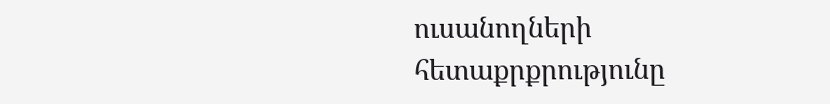ուսանողների հետաքրքրությունը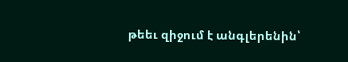թեեւ զիջում է անգլերենին՝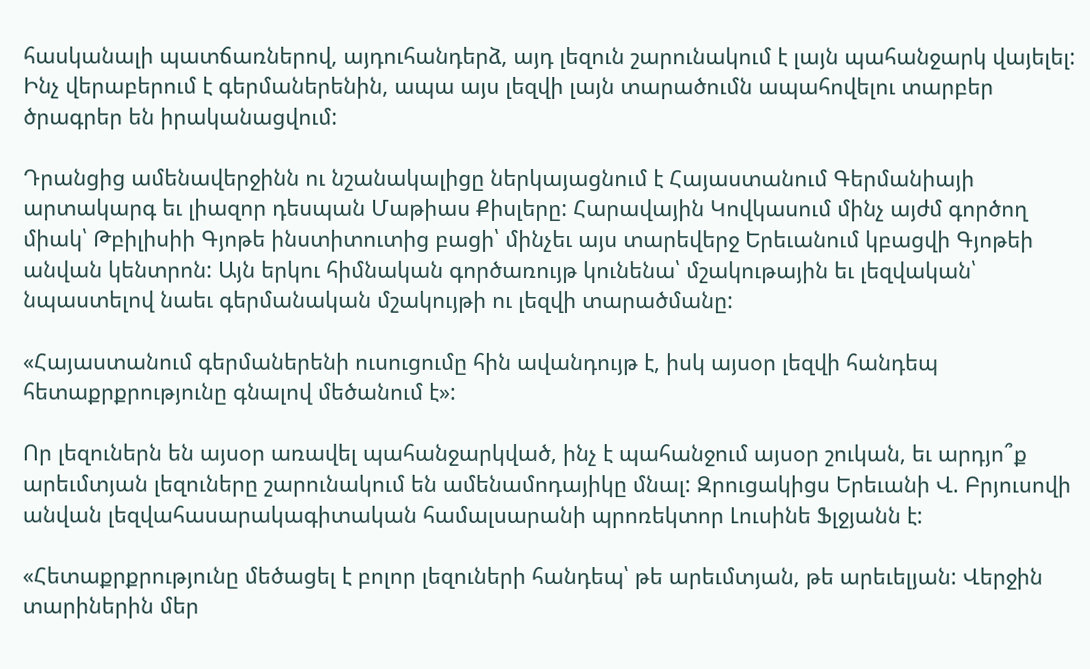հասկանալի պատճառներով, այդուհանդերձ, այդ լեզուն շարունակում է լայն պահանջարկ վայելել: Ինչ վերաբերում է գերմաներենին, ապա այս լեզվի լայն տարածումն ապահովելու տարբեր ծրագրեր են իրականացվում:

Դրանցից ամենավերջինն ու նշանակալիցը ներկայացնում է Հայաստանում Գերմանիայի արտակարգ եւ լիազոր դեսպան Մաթիաս Քիսլերը: Հարավային Կովկասում մինչ այժմ գործող միակ՝ Թբիլիսիի Գյոթե ինստիտուտից բացի՝ մինչեւ այս տարեվերջ Երեւանում կբացվի Գյոթեի անվան կենտրոն: Այն երկու հիմնական գործառույթ կունենա՝ մշակութային եւ լեզվական՝ նպաստելով նաեւ գերմանական մշակույթի ու լեզվի տարածմանը:

«Հայաստանում գերմաներենի ուսուցումը հին ավանդույթ է, իսկ այսօր լեզվի հանդեպ հետաքրքրությունը գնալով մեծանում է»:

Որ լեզուներն են այսօր առավել պահանջարկված, ինչ է պահանջում այսօր շուկան, եւ արդյո՞ք արեւմտյան լեզուները շարունակում են ամենամոդայիկը մնալ: Զրուցակիցս Երեւանի Վ. Բրյուսովի անվան լեզվահասարակագիտական համալսարանի պրոռեկտոր Լուսինե Ֆլջյանն է:

«Հետաքրքրությունը մեծացել է բոլոր լեզուների հանդեպ՝ թե արեւմտյան, թե արեւելյան: Վերջին տարիներին մեր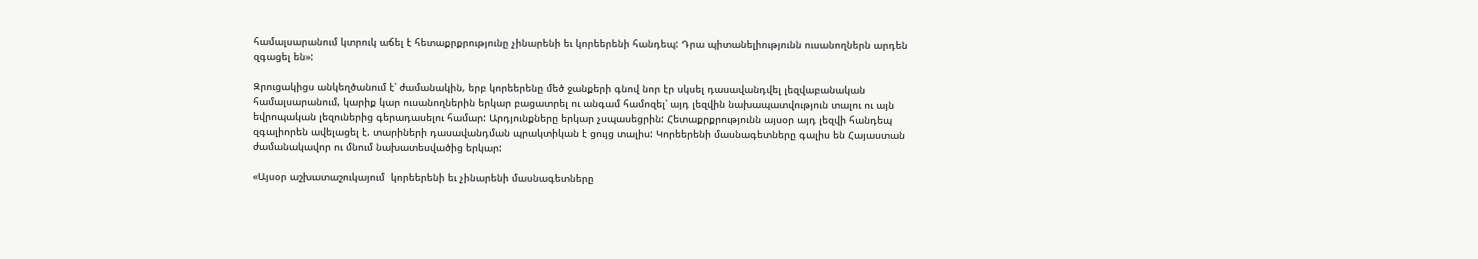համալսարանում կտրուկ աճել է հետաքրքրությունը չինարենի եւ կորեերենի հանդեպ: Դրա պիտանելիությունն ուսանողներն արդեն զգացել են»:

Զրուցակիցս անկեղծանում է՝ ժամանակին, երբ կորեերենը մեծ ջանքերի գնով նոր էր սկսել դասավանդվել լեզվաբանական համալսարանում, կարիք կար ուսանողներին երկար բացատրել ու անգամ համոզել՝ այդ լեզվին նախապատվություն տալու ու այն եվրոպական լեզուներից գերադասելու համար: Արդյունքները երկար չսպասեցրին: Հետաքրքրությունն այսօր այդ լեզվի հանդեպ զգալիորեն ավելացել է. տարիների դասավանդման պրակտիկան է ցույց տալիս: Կորեերենի մասնագետները գալիս են Հայաստան ժամանակավոր ու մնում նախատեսվածից երկար:

«Այսօր աշխատաշուկայում  կորեերենի եւ չինարենի մասնագետները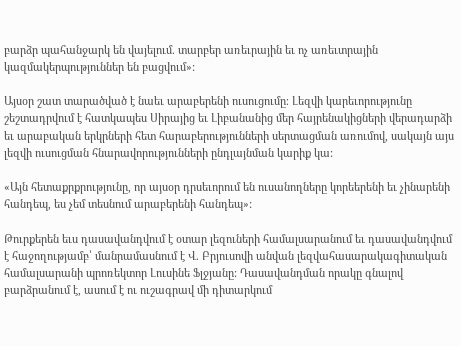բարձր պահանջարկ են վայելում. տարբեր առեւրային եւ ոչ առեւտրային կազմակերպություններ են բացվում»:

Այսօր շատ տարածված է նաեւ արաբերենի ուսուցումը։ Լեզվի կարեւորությունը շեշտադրվում է հատկապես Սիրայից եւ Լիբանանից մեր հայրենակիցների վերադարձի եւ արաբական երկրների հետ հարաբերությունների սերտացման առումով, սակայն այս լեզվի ուսուցման հնարավորությունների ընդլայնման կարիք կա:

«Այն հետաքրքրությունը, որ այսօր դրսեւորում են ուսանողները կորեերենի եւ չինարենի հանդեպ, ես չեմ տեսնում արաբերենի հանդեպ»:

Թուրքերեն եւս դասավանդվում է օտար լեզուների համալսարանում եւ դասավանդվում է հաջողությամբ՝ մանրամասնում է Վ. Բրյուսովի անվան լեզվահասարակագիտական համալսարանի պրոռեկտոր Լուսինե Ֆլջյանը: Դասավանդման որակը գնալով բարձրանում է, ասում է ու ուշագրավ մի դիտարկում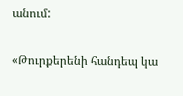անում:

«Թուրքերենի հանդեպ կա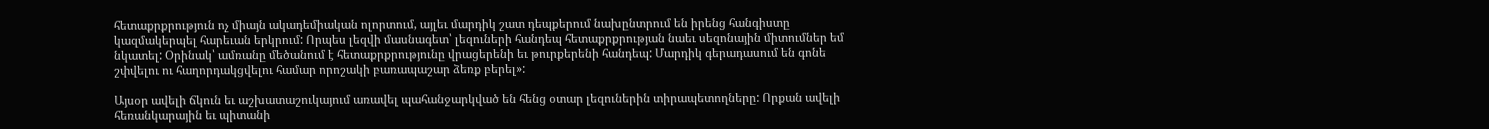հետաքրքրություն ոչ միայն ակադեմիական ոլորտում, այլեւ մարդիկ շատ դեպքերում նախընտրում են իրենց հանգիստը կազմակերպել հարեւան երկրում: Որպես լեզվի մասնագետ՝ լեզուների հանդեպ հետաքրքրության նաեւ սեզոնային միտումներ եմ նկատել: Օրինակ՝ ամռանը մեծանում է հետաքրքրությունը վրացերենի եւ թուրքերենի հանդեպ: Մարդիկ գերադասում են գոնե շփվելու ու հաղորդակցվելու համար որոշակի բառապաշար ձեռք բերել»:

Այսօր ավելի ճկուն եւ աշխատաշուկայում առավել պահանջարկված են հենց օտար լեզուներին տիրապետողները: Որքան ավելի հեռանկարային եւ պիտանի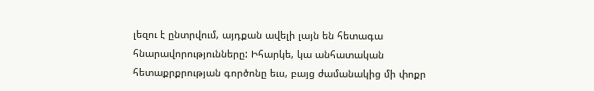լեզու է ընտրվում, այդքան ավելի լայն են հետագա հնարավորությունները: Իհարկե, կա անհատական հետաքրքրության գործոնը եւս, բայց ժամանակից մի փոքր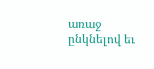առաջ ընկնելով եւ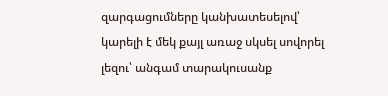զարգացումները կանխատեսելով՝ կարելի է մեկ քայլ առաջ սկսել սովորել լեզու՝ անգամ տարակուսանք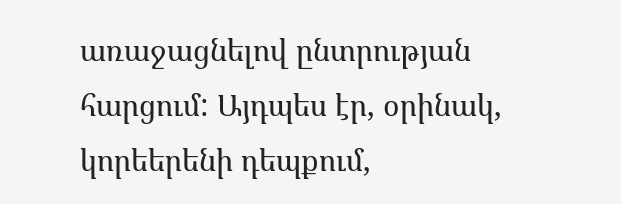առաջացնելով ընտրության հարցում: Այդպես էր, օրինակ, կորեերենի դեպքում,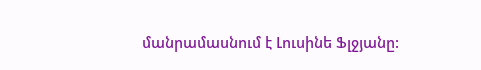մանրամասնում է Լուսինե Ֆլջյանը: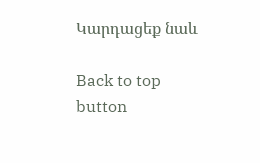Կարդացեք նաև

Back to top button